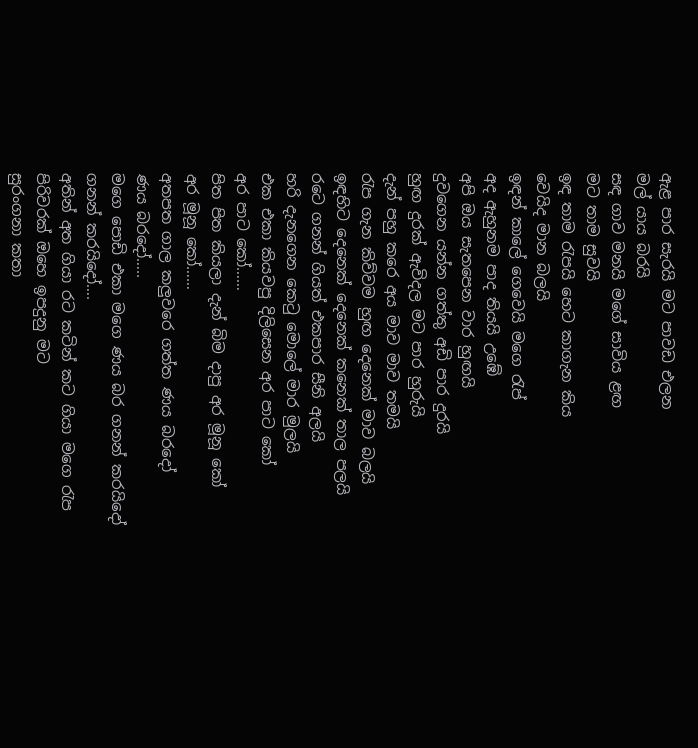ඇළ පාර සැරයි මට පාවඩ එලන
මල් යාය බරයි
සඳ ගාව මනයි මගේ සාවිය ළඟ
මට තාම සුවයි
ඉඳ තාම රැපයි හෙට කාගැන කිය
වෙයිද මාන බලයි
ඉඳන් කාලේ ගෙවෙයි මගෙ රැප්
අද ඇහුනම පාද තියයි උඹේ
අපි ඔය සැතපෙන වාර හුඟයි
දුවගෙන යන්න ගත්තු අඩි පාර දුරයි
හුඟ දුරක් ඇවිදල මට පාර හුරුයි
දැන් පහු කරෙ අය මාව මාව තමයි
රැප ගැන කිව්වම හුඟ දෙනෙක් මාව බලයි
ඉඳහිට දෙනෙක් දෙනෙක් කනෙක් තාල පලයි
රටෙ ගනන් ගියත් එකපාර සීනි අලයි
හරි දැනගෙන කෙටු මොලේ මාර මුලයි
එක එකා කියවපු දිලිසෙන අර පාට කෝ
අර පාට කෝ……
පිත පිත කියලා දැන් බිම දාපු අර මූනූ කෝ
අර මූනූ කෝ……
අතපත ගාල කලුවරෙ ගත්ත ණය බරදෝ
ණය බරදෝ…..
මගෙ පොඩි එකා මගෙ ණය බර ගනන් කරයිදෝ
ගනන් කරයිදෝ….
අතින් අත ගියා රට කටින් කට ගියා මගෙ රැප
පිරිවරක් ඔහෙ ඉපදුනු මට
සුරංගනා කතා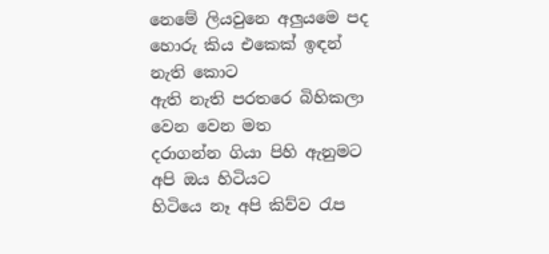නෙමේ ලියවුනෙ අලුයමෙ පද
හොරු කිය එකෙක් ඉඳන් නැති කොට
ඇති නැති පරතරෙ බිහිකලා වෙන වෙන මත
දරාගන්න ගියා පිහි ඇනුමට අපි ඔය හිටියට
හිටියෙ නෑ අපි කිව්ව රැප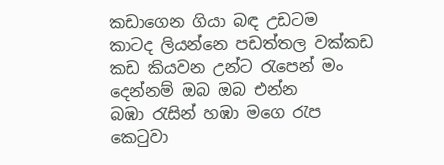කඩාගෙන ගියා බඳ උඩටම
කාටද ලියන්නෙ පඩත්තල වක්කඩ
කඩ කියවන උන්ට රැපෙන් මං
දෙන්නම් ඔබ ඔබ එන්න
බඹා රැසින් හඹා මගෙ රැප
කෙටුවා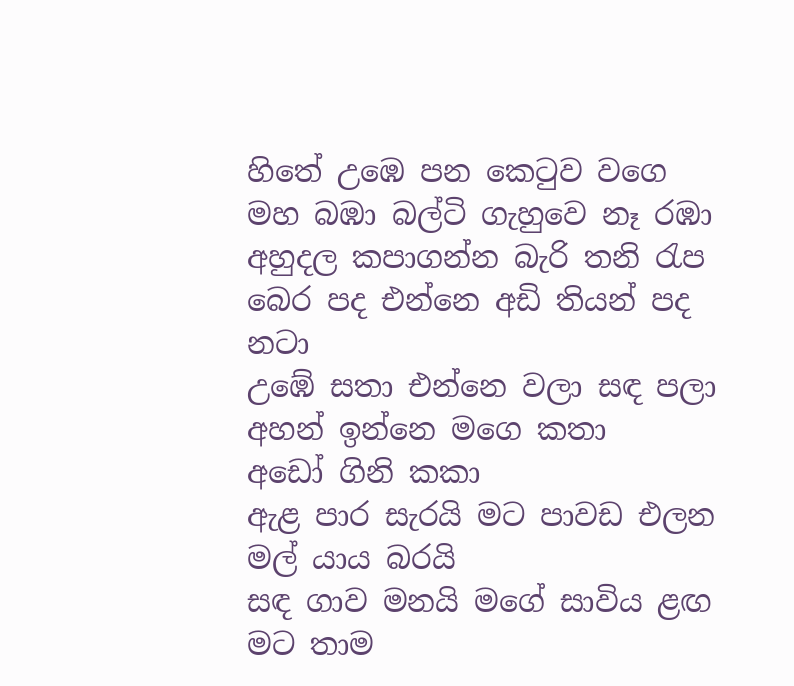හිතේ උඹෙ පන කෙටුව වගෙ
මහ බඹා බල්ටි ගැහුවෙ නෑ රඹා
අහුදල කපාගන්න බැරි තනි රැප
බෙර පද එන්නෙ අඩි තියන් පද නටා
උඹේ සතා එන්නෙ වලා සඳ පලා
අහන් ඉන්නෙ මගෙ කතා
අඩෝ ගිනි කකා
ඇළ පාර සැරයි මට පාවඩ එලන
මල් යාය බරයි
සඳ ගාව මනයි මගේ සාවිය ළඟ
මට තාම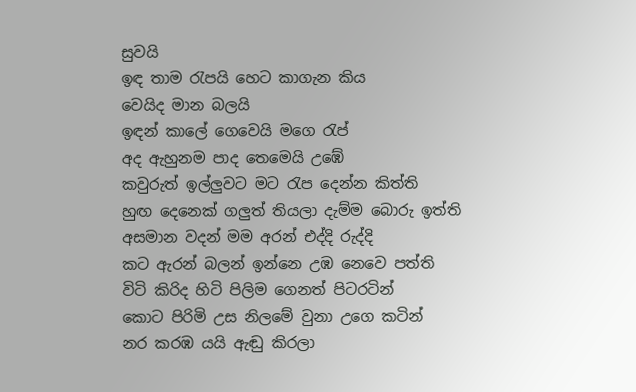සුවයි
ඉඳ තාම රැපයි හෙට කාගැන කිය
වෙයිද මාන බලයි
ඉඳන් කාලේ ගෙවෙයි මගෙ රැප්
අද ඇහුනම පාද තෙමෙයි උඹේ
කවුරුත් ඉල්ලුවට මට රැප දෙන්න කිත්ති
හුඟ දෙනෙක් ගලුත් තියලා දැම්ම බොරු ඉත්ති
අසමාන වදන් මම අරන් එද්දි රුද්දි
කට ඇරන් බලන් ඉන්නෙ උඹ නෙවෙ පත්ති
විටි කිරිද හිටි පිලිම ගෙනත් පිටරටින්
කොට පිරිමි උස නිලමේ වුනා උගෙ කටින්
නර කරඹ යයි ඇඬු කිරලා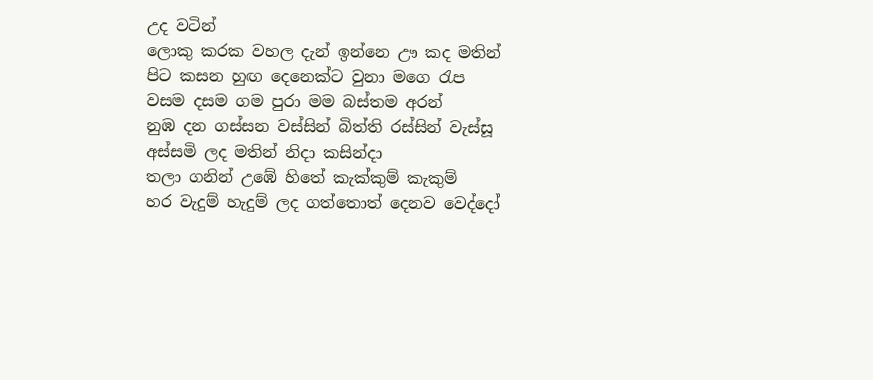උද වටින්
ලොකු කරක වහල දැන් ඉන්නෙ ඌ කද මතින්
පිට කසන හුඟ දෙනෙක්ට වුනා මගෙ රැප
වසම දසම ගම පුරා මම බස්තම අරන්
නුඹ දන ගස්සන වස්සින් බිත්ති රස්සින් වැස්සූ
අස්සමි ලද මතින් නිදා කසින්දා
තලා ගනින් උඹේ හිතේ කැක්කුම් කැකුම්
හර වැදුම් හැදුම් ලද ගත්තොත් දෙනව වෙද්දෝ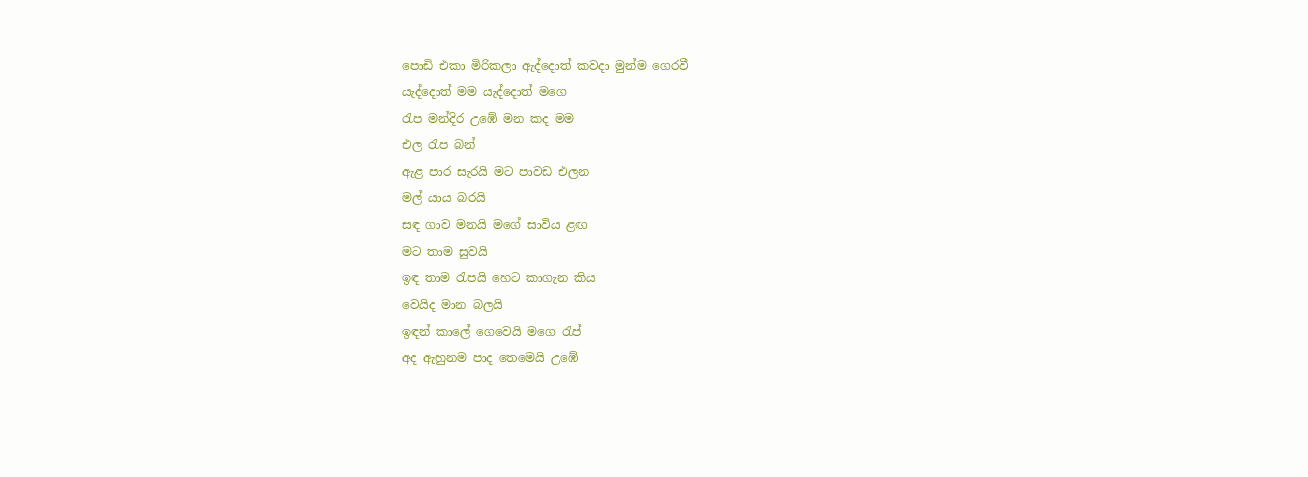පොඩි එකා මිරිකලා ඇද්දොත් කවදා මුන්ම ගෙරවී
යැද්දොත් මම යැද්දොත් මගෙ
රැප මන්දිර උඹේ මන කද මම
එල රැප බන්
ඇළ පාර සැරයි මට පාවඩ එලන
මල් යාය බරයි
සඳ ගාව මනයි මගේ සාවිය ළඟ
මට තාම සුවයි
ඉඳ තාම රැපයි හෙට කාගැන කිය
වෙයිද මාන බලයි
ඉඳන් කාලේ ගෙවෙයි මගෙ රැප්
අද ඇහුනම පාද තෙමෙයි උඹේ